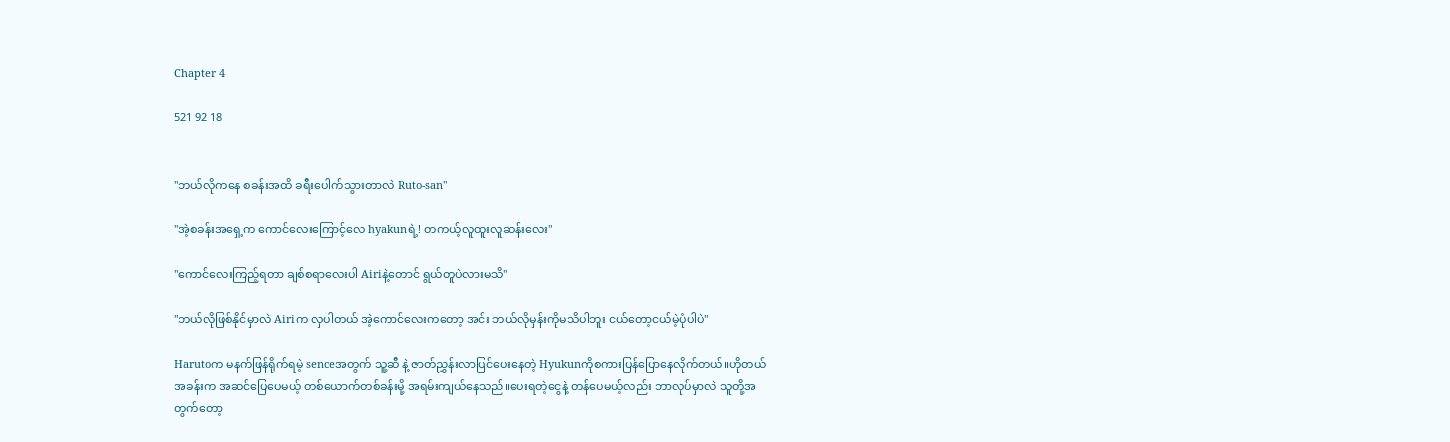Chapter 4

521 92 18


"ဘယ်လိုကနေ စခန်းအထိ ခရီးပေါက်သွားတာလဲ Ruto-san"

"အဲ့စခန်းအရှေ့က ကောင်လေးကြောင့်လေ hyakunရဲ့! တကယ့်လူထူးလူဆန်းလေး"

"ကောင်လေးကြည့်ရတာ ချစ်စရာလေးပါ Airiနဲ့တောင် ရွယ်တူပဲလားမသိ"

"ဘယ်လိုဖြစ်နိုင်မှာလဲ Airiက လှပါတယ် အဲ့ကောင်လေးကတော့ အင်း ဘယ်လိုမှန်းကိုမသိပါဘူး ငယ်တော့ငယ်မဲ့ပုံပါပဲ"

Harutoက မနက်ဖြန်ရိုက်ရမဲ့ senceအတွက် သူ့ဆီ နဲ့ ဇာတ်ညွှန်းလာပြင်ပေးနေတဲ့ Hyukunကိုစကားပြန်ပြောနေလိုက်တယ်။ဟိုတယ်အခန်းက အဆင်ပြေပေမယ့် တစ်ယောက်တစ်ခန်းမို့ အရမ်းကျယ်နေသည်။ပေးရတဲ့ငွေနဲ့ တန်ပေမယ့်လည်း ဘာလုပ်မှာလဲ သူတို့အတွက်တော့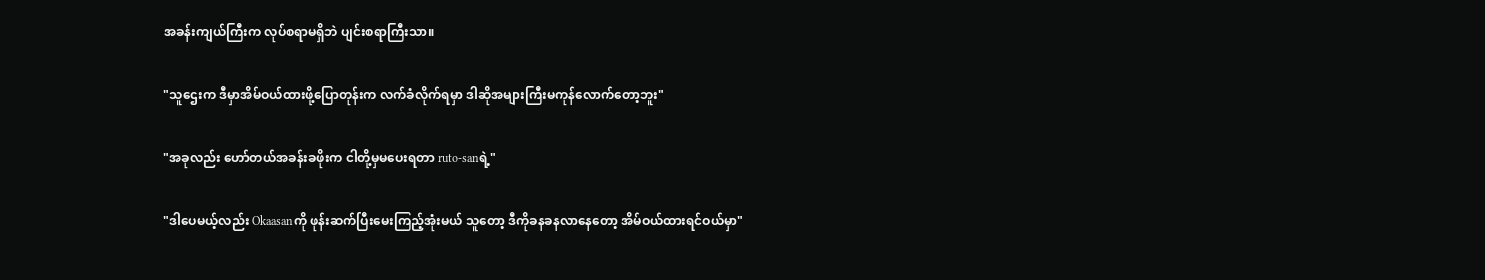အခန်းကျယ်ကြီးက လုပ်စရာမရှိဘဲ ပျင်းစရာကြီးသာ။

"သူဌေးက ဒီမှာအိမ်ဝယ်ထားဖို့ပြောတုန်းက လက်ခံလိုက်ရမှာ ဒါဆိုအများကြီးမကုန်လောက်တော့ဘူး"

"အခုလည်း ဟော်တယ်အခန်းခဖိုးက ငါတို့မှမပေးရတာ ruto-sanရဲ့"

"ဒါပေမယ့်လည်း Okaasanကို ဖုန်းဆက်ပြီးမေးကြည့်အုံးမယ် သူတော့ ဒီကိုခနခနလာနေတော့ အိမ်ဝယ်ထားရင်ဝယ်မှာ"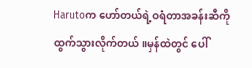Harutoက ဟော်တယ်ရဲ့ဝရံတာအခန်းဆီကို ထွက်သွားလိုက်တယ်။မှန်ထဲတွင် ပေါ်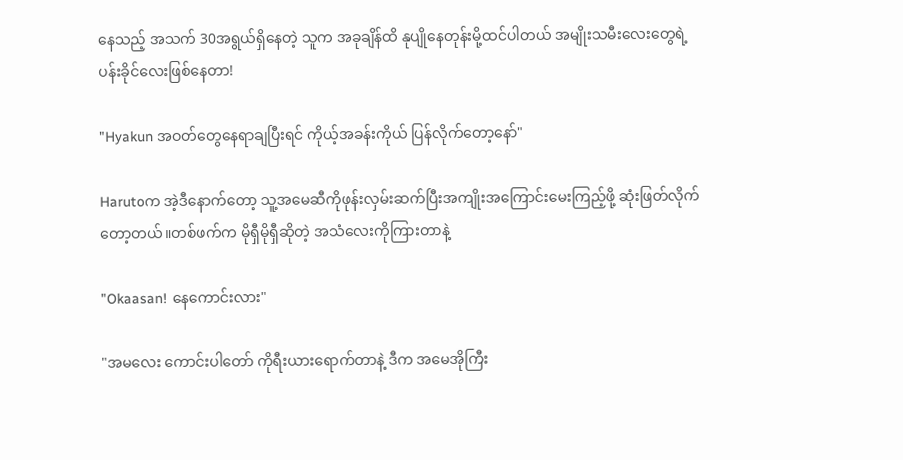နေသည့် အသက် 30အရွယ်ရှိနေတဲ့ သူက အခုချိန်ထိ နုပျိုနေတုန်းမို့ထင်ပါတယ် အမျိုးသမီးလေးတွေရဲ့ပန်းခိုင်လေးဖြစ်နေတာ!

"Hyakun အဝတ်တွေနေရာချပြီးရင် ကိုယ့်အခန်းကိုယ် ပြန်လိုက်တော့နော်"

Harutoက အဲ့ဒီနောက်တော့ သူ့အမေဆီကိုဖုန်းလှမ်းဆက်ပြီးအကျိုးအကြောင်းမေးကြည့်ဖို့ ဆုံးဖြတ်လိုက်တော့တယ်။တစ်ဖက်က မိုရှီမိုရှီဆိုတဲ့ အသံလေးကိုကြားတာနဲ့

"Okaasan! နေကောင်းလား"

"အမလေး ကောင်းပါတော် ကိုရီးယားရောက်တာနဲ့ ဒီက အမေအိုကြီး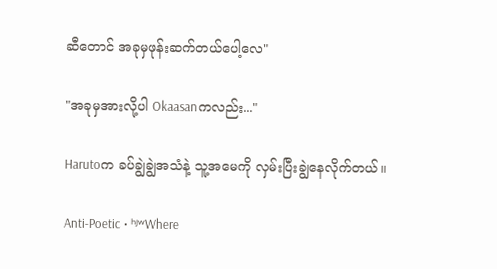ဆီတောင် အခုမှဖုန်းဆက်တယ်ပေါ့လေ"

"အခုမှအားလို့ပါ Okaasanကလည်း..."

Harutoက ခပ်ချွဲချွဲအသံနဲ့ သူ့အမေကို လှမ်းပြီးချွဲနေလိုက်တယ်။

Anti-Poetic • ʰʲʷWhere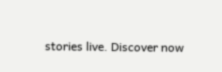stories live. Discover now